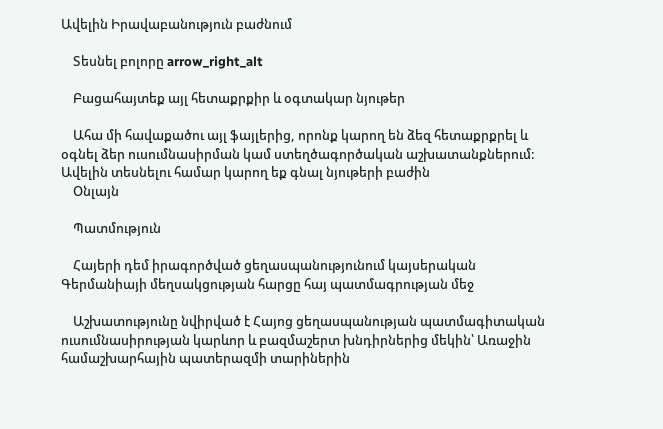Ավելին Իրավաբանություն բաժնում

    Տեսնել բոլորը arrow_right_alt

    Բացահայտեք այլ հետաքրքիր և օգտակար նյութեր

    Ահա մի հավաքածու այլ ֆայլերից, որոնք կարող են ձեզ հետաքրքրել և օգնել ձեր ուսումնասիրման կամ ստեղծագործական աշխատանքներում: Ավելին տեսնելու համար կարող եք գնալ նյութերի բաժին
    Օնլայն

    Պատմություն

    Հայերի դեմ իրագործված ցեղասպանությունում կայսերական Գերմանիայի մեղսակցության հարցը հայ պատմագրության մեջ

    Աշխատությունը նվիրված է Հայոց ցեղասպանության պատմագիտական ուսումնասիրության կարևոր և բազմաշերտ խնդիրներից մեկին՝ Առաջին համաշխարհային պատերազմի տարիներին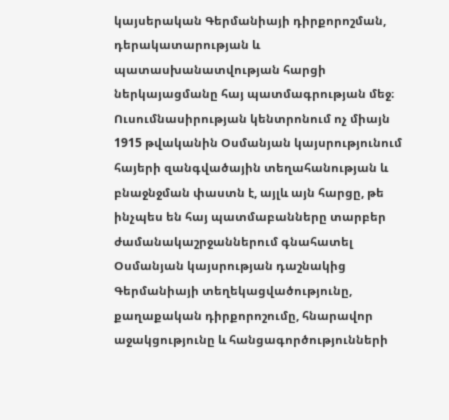կայսերական Գերմանիայի դիրքորոշման, դերակատարության և պատասխանատվության հարցի ներկայացմանը հայ պատմագրության մեջ։ Ուսումնասիրության կենտրոնում ոչ միայն 1915 թվականին Օսմանյան կայսրությունում հայերի զանգվածային տեղահանության և բնաջնջման փաստն է, այլև այն հարցը, թե ինչպես են հայ պատմաբանները տարբեր ժամանակաշրջաններում գնահատել Օսմանյան կայսրության դաշնակից Գերմանիայի տեղեկացվածությունը, քաղաքական դիրքորոշումը, հնարավոր աջակցությունը և հանցագործությունների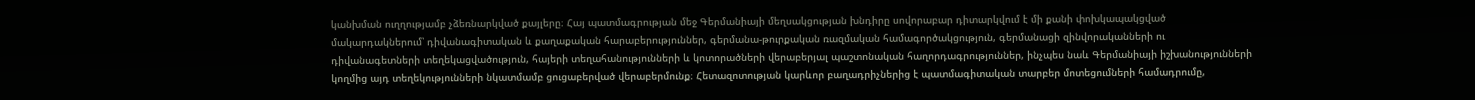կանխման ուղղությամբ չձեռնարկված քայլերը։ Հայ պատմագրության մեջ Գերմանիայի մեղսակցության խնդիրը սովորաբար դիտարկվում է մի քանի փոխկապակցված մակարդակներում՝ դիվանագիտական և քաղաքական հարաբերություններ, գերմանա-թուրքական ռազմական համագործակցություն, գերմանացի զինվորականների ու դիվանագետների տեղեկացվածություն, հայերի տեղահանությունների և կոտորածների վերաբերյալ պաշտոնական հաղորդագրություններ, ինչպես նաև Գերմանիայի իշխանությունների կողմից այդ տեղեկությունների նկատմամբ ցուցաբերված վերաբերմունք։ Հետազոտության կարևոր բաղադրիչներից է պատմագիտական տարբեր մոտեցումների համադրումը,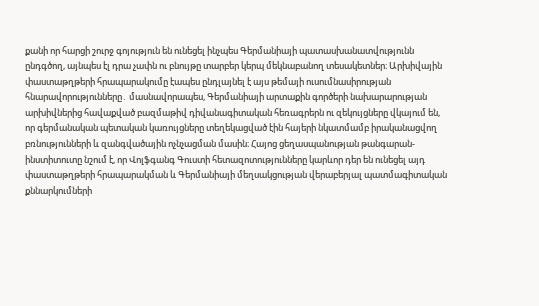քանի որ հարցի շուրջ գոյություն են ունեցել ինչպես Գերմանիայի պատասխանատվությունն ընդգծող, այնպես էլ դրա չափն ու բնույթը տարբեր կերպ մեկնաբանող տեսակետներ։ Արխիվային փաստաթղթերի հրապարակումը էապես ընդլայնել է այս թեմայի ուսումնասիրության հնարավորությունները․ մասնավորապես, Գերմանիայի արտաքին գործերի նախարարության արխիվներից հավաքված բազմաթիվ դիվանագիտական հեռագրերն ու զեկույցները վկայում են, որ գերմանական պետական կառույցները տեղեկացված էին հայերի նկատմամբ իրականացվող բռնությունների և զանգվածային ոչնչացման մասին։ Հայոց ցեղասպանության թանգարան-ինստիտուտը նշում է, որ Վոլֆգանգ Գուստի հետազոտությունները կարևոր դեր են ունեցել այդ փաստաթղթերի հրապարակման և Գերմանիայի մեղսակցության վերաբերյալ պատմագիտական քննարկումների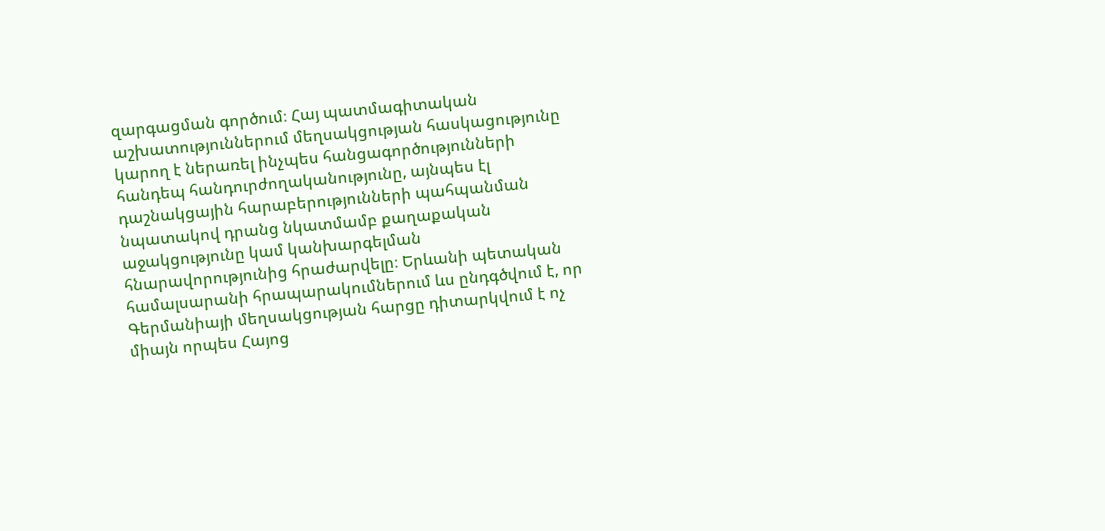զարգացման գործում։ Հայ պատմագիտական աշխատություններում մեղսակցության հասկացությունը կարող է ներառել ինչպես հանցագործությունների հանդեպ հանդուրժողականությունը, այնպես էլ դաշնակցային հարաբերությունների պահպանման նպատակով դրանց նկատմամբ քաղաքական աջակցությունը կամ կանխարգելման հնարավորությունից հրաժարվելը։ Երևանի պետական համալսարանի հրապարակումներում ևս ընդգծվում է, որ Գերմանիայի մեղսակցության հարցը դիտարկվում է ոչ միայն որպես Հայոց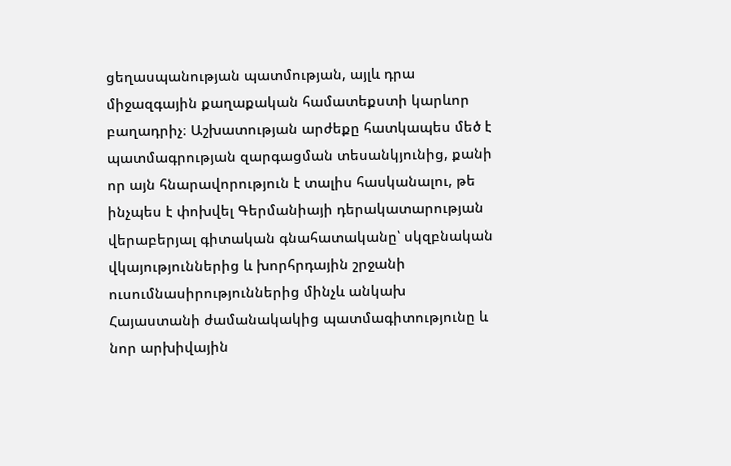ցեղասպանության պատմության, այլև դրա միջազգային քաղաքական համատեքստի կարևոր բաղադրիչ։ Աշխատության արժեքը հատկապես մեծ է պատմագրության զարգացման տեսանկյունից, քանի որ այն հնարավորություն է տալիս հասկանալու, թե ինչպես է փոխվել Գերմանիայի դերակատարության վերաբերյալ գիտական գնահատականը՝ սկզբնական վկայություններից և խորհրդային շրջանի ուսումնասիրություններից մինչև անկախ Հայաստանի ժամանակակից պատմագիտությունը և նոր արխիվային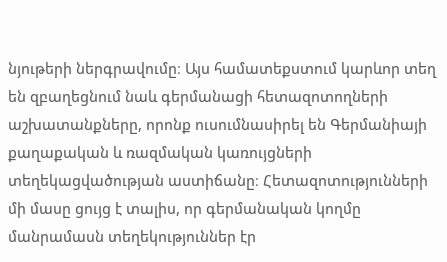նյութերի ներգրավումը։ Այս համատեքստում կարևոր տեղ են զբաղեցնում նաև գերմանացի հետազոտողների աշխատանքները, որոնք ուսումնասիրել են Գերմանիայի քաղաքական և ռազմական կառույցների տեղեկացվածության աստիճանը։ Հետազոտությունների մի մասը ցույց է տալիս, որ գերմանական կողմը մանրամասն տեղեկություններ էր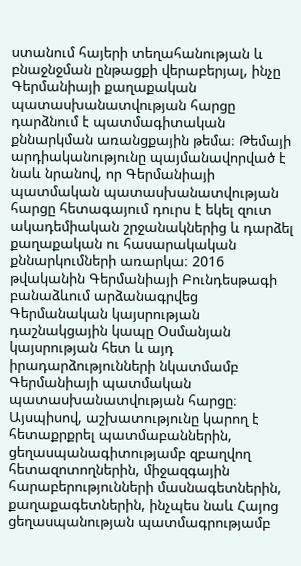ստանում հայերի տեղահանության և բնաջնջման ընթացքի վերաբերյալ, ինչը Գերմանիայի քաղաքական պատասխանատվության հարցը դարձնում է պատմագիտական քննարկման առանցքային թեմա։ Թեմայի արդիականությունը պայմանավորված է նաև նրանով, որ Գերմանիայի պատմական պատասխանատվության հարցը հետագայում դուրս է եկել զուտ ակադեմիական շրջանակներից և դարձել քաղաքական ու հասարակական քննարկումների առարկա։ 2016 թվականին Գերմանիայի Բունդեսթագի բանաձևում արձանագրվեց Գերմանական կայսրության դաշնակցային կապը Օսմանյան կայսրության հետ և այդ իրադարձությունների նկատմամբ Գերմանիայի պատմական պատասխանատվության հարցը։ Այսպիսով, աշխատությունը կարող է հետաքրքրել պատմաբաններին, ցեղասպանագիտությամբ զբաղվող հետազոտողներին, միջազգային հարաբերությունների մասնագետներին, քաղաքագետներին, ինչպես նաև Հայոց ցեղասպանության պատմագրությամբ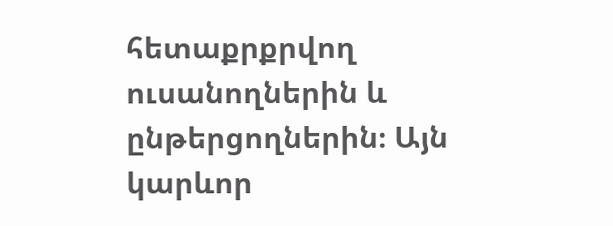հետաքրքրվող ուսանողներին և ընթերցողներին։ Այն կարևոր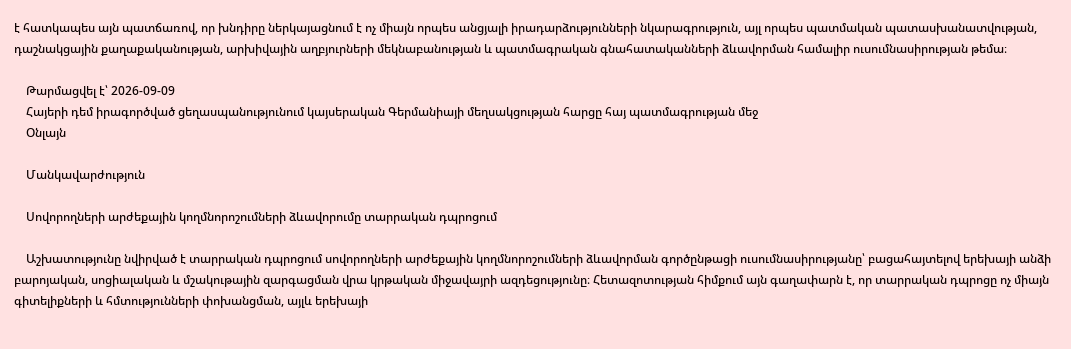է հատկապես այն պատճառով, որ խնդիրը ներկայացնում է ոչ միայն որպես անցյալի իրադարձությունների նկարագրություն, այլ որպես պատմական պատասխանատվության, դաշնակցային քաղաքականության, արխիվային աղբյուրների մեկնաբանության և պատմագրական գնահատականների ձևավորման համալիր ուսումնասիրության թեմա։

    Թարմացվել է՝ 2026-09-09
    Հայերի դեմ իրագործված ցեղասպանությունում կայսերական Գերմանիայի մեղսակցության հարցը հայ պատմագրության մեջ
    Օնլայն

    Մանկավարժություն

    Սովորողների արժեքային կողմնորոշումների ձևավորումը տարրական դպրոցում

    Աշխատությունը նվիրված է տարրական դպրոցում սովորողների արժեքային կողմնորոշումների ձևավորման գործընթացի ուսումնասիրությանը՝ բացահայտելով երեխայի անձի բարոյական, սոցիալական և մշակութային զարգացման վրա կրթական միջավայրի ազդեցությունը։ Հետազոտության հիմքում այն գաղափարն է, որ տարրական դպրոցը ոչ միայն գիտելիքների և հմտությունների փոխանցման, այլև երեխայի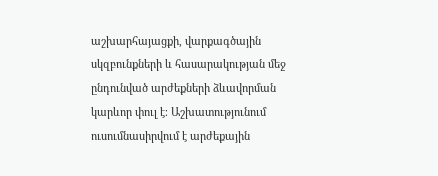աշխարհայացքի, վարքագծային սկզբունքների և հասարակության մեջ ընդունված արժեքների ձևավորման կարևոր փուլ է։ Աշխատությունում ուսումնասիրվում է արժեքային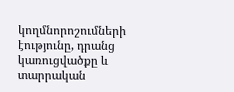կողմնորոշումների էությունը, դրանց կառուցվածքը և տարրական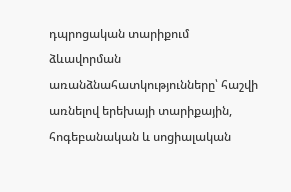դպրոցական տարիքում ձևավորման առանձնահատկությունները՝ հաշվի առնելով երեխայի տարիքային, հոգեբանական և սոցիալական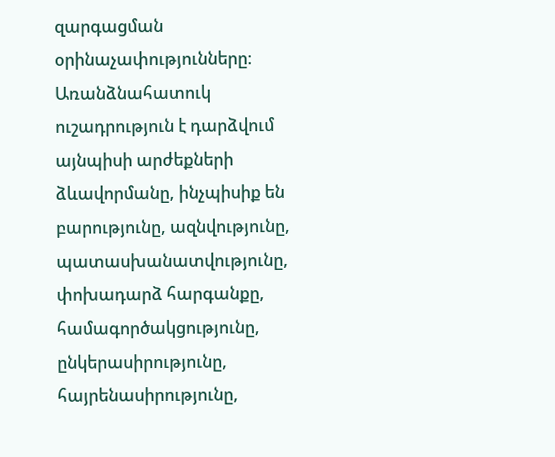զարգացման օրինաչափությունները։ Առանձնահատուկ ուշադրություն է դարձվում այնպիսի արժեքների ձևավորմանը, ինչպիսիք են բարությունը, ազնվությունը, պատասխանատվությունը, փոխադարձ հարգանքը, համագործակցությունը, ընկերասիրությունը, հայրենասիրությունը,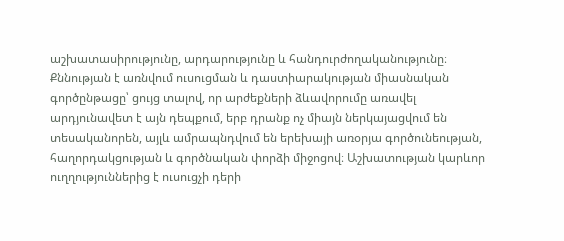աշխատասիրությունը, արդարությունը և հանդուրժողականությունը։ Քննության է առնվում ուսուցման և դաստիարակության միասնական գործընթացը՝ ցույց տալով, որ արժեքների ձևավորումը առավել արդյունավետ է այն դեպքում, երբ դրանք ոչ միայն ներկայացվում են տեսականորեն, այլև ամրապնդվում են երեխայի առօրյա գործունեության, հաղորդակցության և գործնական փորձի միջոցով։ Աշխատության կարևոր ուղղություններից է ուսուցչի դերի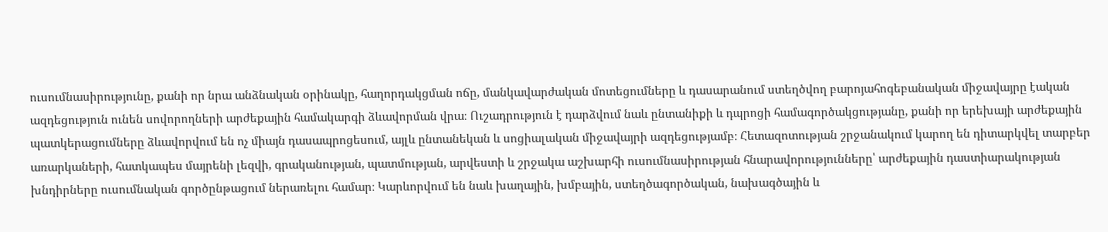ուսումնասիրությունը, քանի որ նրա անձնական օրինակը, հաղորդակցման ոճը, մանկավարժական մոտեցումները և դասարանում ստեղծվող բարոյահոգեբանական միջավայրը էական ազդեցություն ունեն սովորողների արժեքային համակարգի ձևավորման վրա։ Ուշադրություն է դարձվում նաև ընտանիքի և դպրոցի համագործակցությանը, քանի որ երեխայի արժեքային պատկերացումները ձևավորվում են ոչ միայն դասապրոցեսում, այլև ընտանեկան և սոցիալական միջավայրի ազդեցությամբ։ Հետազոտության շրջանակում կարող են դիտարկվել տարբեր առարկաների, հատկապես մայրենի լեզվի, գրականության, պատմության, արվեստի և շրջակա աշխարհի ուսումնասիրության հնարավորությունները՝ արժեքային դաստիարակության խնդիրները ուսումնական գործընթացում ներառելու համար։ Կարևորվում են նաև խաղային, խմբային, ստեղծագործական, նախագծային և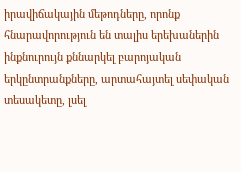իրավիճակային մեթոդները, որոնք հնարավորություն են տալիս երեխաներին ինքնուրույն քննարկել բարոյական երկընտրանքները, արտահայտել սեփական տեսակետը, լսել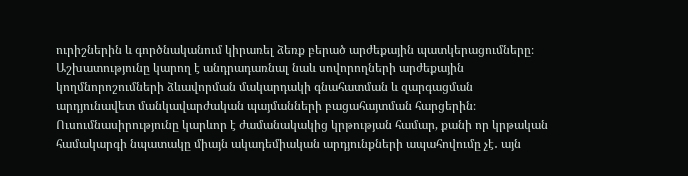ուրիշներին և գործնականում կիրառել ձեռք բերած արժեքային պատկերացումները։ Աշխատությունը կարող է անդրադառնալ նաև սովորողների արժեքային կողմնորոշումների ձևավորման մակարդակի գնահատման և զարգացման արդյունավետ մանկավարժական պայմանների բացահայտման հարցերին։ Ուսումնասիրությունը կարևոր է ժամանակակից կրթության համար, քանի որ կրթական համակարգի նպատակը միայն ակադեմիական արդյունքների ապահովումը չէ․ այն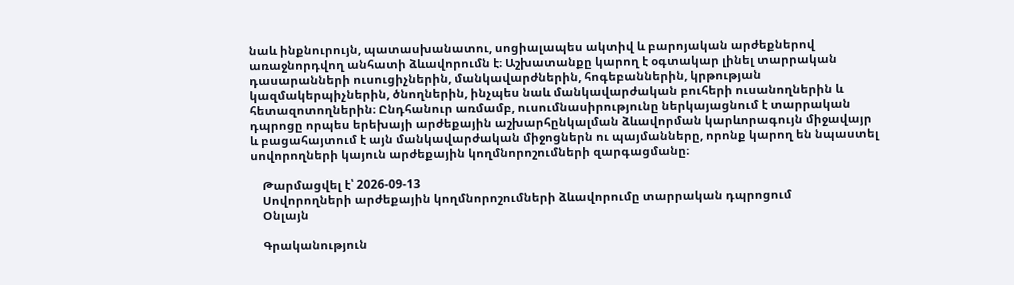նաև ինքնուրույն, պատասխանատու, սոցիալապես ակտիվ և բարոյական արժեքներով առաջնորդվող անհատի ձևավորումն է։ Աշխատանքը կարող է օգտակար լինել տարրական դասարանների ուսուցիչներին, մանկավարժներին, հոգեբաններին, կրթության կազմակերպիչներին, ծնողներին, ինչպես նաև մանկավարժական բուհերի ուսանողներին և հետազոտողներին։ Ընդհանուր առմամբ, ուսումնասիրությունը ներկայացնում է տարրական դպրոցը որպես երեխայի արժեքային աշխարհընկալման ձևավորման կարևորագույն միջավայր և բացահայտում է այն մանկավարժական միջոցներն ու պայմանները, որոնք կարող են նպաստել սովորողների կայուն արժեքային կողմնորոշումների զարգացմանը։

    Թարմացվել է՝ 2026-09-13
    Սովորողների արժեքային կողմնորոշումների ձևավորումը տարրական դպրոցում
    Օնլայն

    Գրականություն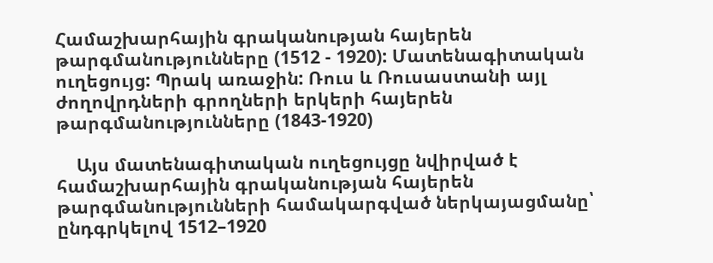Համաշխարհային գրականության հայերեն թարգմանությունները (1512 - 1920): Մատենագիտական ուղեցույց: Պրակ առաջին: Ռուս և Ռուսաստանի այլ ժողովրդների գրողների երկերի հայերեն թարգմանությունները (1843-1920)

    Այս մատենագիտական ուղեցույցը նվիրված է համաշխարհային գրականության հայերեն թարգմանությունների համակարգված ներկայացմանը՝ ընդգրկելով 1512–1920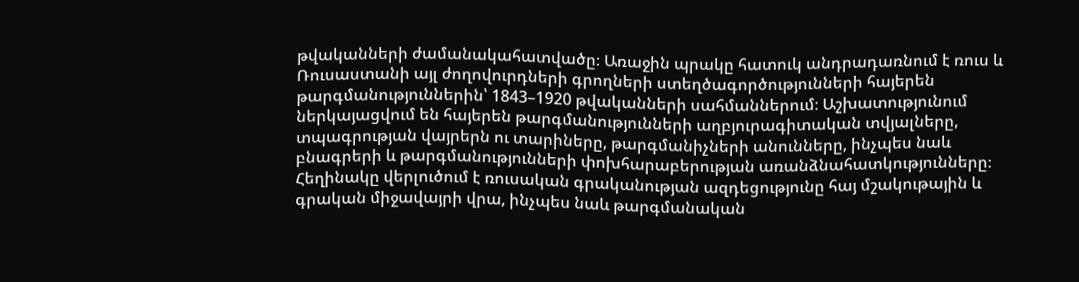թվականների ժամանակահատվածը։ Առաջին պրակը հատուկ անդրադառնում է ռուս և Ռուսաստանի այլ ժողովուրդների գրողների ստեղծագործությունների հայերեն թարգմանություններին՝ 1843–1920 թվականների սահմաններում։ Աշխատությունում ներկայացվում են հայերեն թարգմանությունների աղբյուրագիտական տվյալները, տպագրության վայրերն ու տարիները, թարգմանիչների անունները, ինչպես նաև բնագրերի և թարգմանությունների փոխհարաբերության առանձնահատկությունները։ Հեղինակը վերլուծում է ռուսական գրականության ազդեցությունը հայ մշակութային և գրական միջավայրի վրա, ինչպես նաև թարգմանական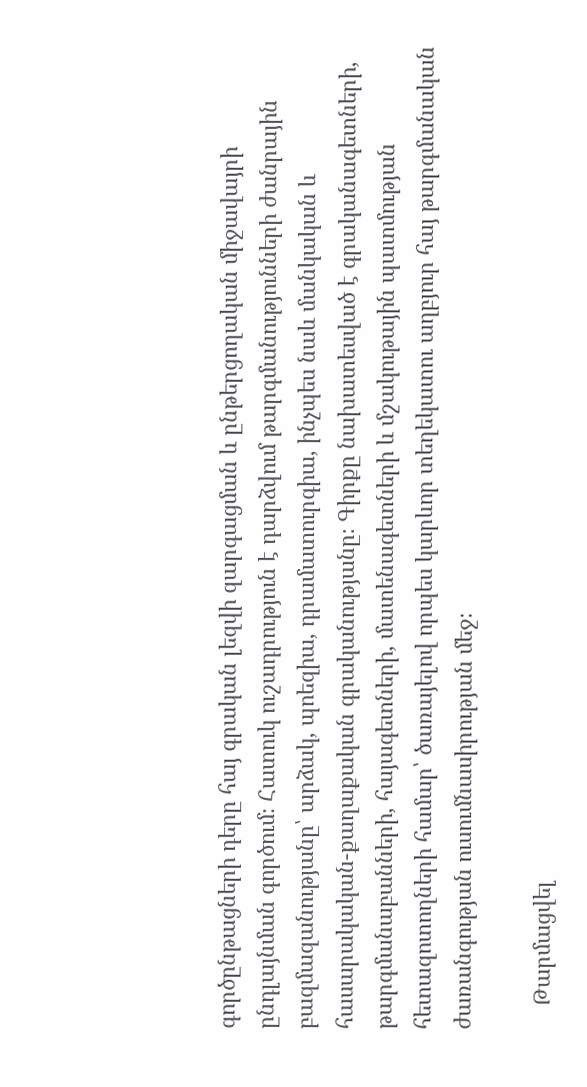գործընթացների դերը հայ գրական լեզվի զարգացման և ընթերցողական միջավայրի ընդլայնման գործում։ Հատուկ ուշադրություն է դարձվում թարգմանությունների ժանրային բազմազանությանը՝ արձակ, պոեզիա, դրամատուրգիա, ինչպես նաև մանկական և հասարակական-քաղաքական գրականությանը։ Գիրքը նախատեսված է գրականագետների, թարգմանաբանների, հայագետների, մատենագետների և մշակութային պատմության հետազոտողների համար՝ ծառայելով որպես կարևոր տեղեկատու աղբյուր հայ թարգմանական ժառանգության ուսումնասիրության մեջ։

    Թարմացվել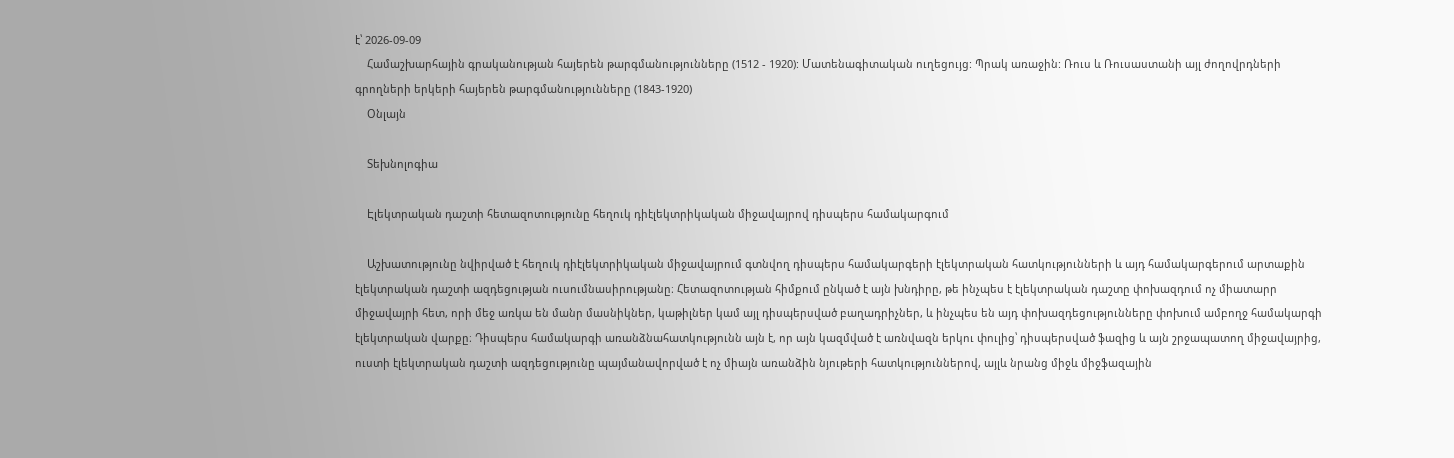է՝ 2026-09-09
    Համաշխարհային գրականության հայերեն թարգմանությունները (1512 - 1920): Մատենագիտական ուղեցույց: Պրակ առաջին: Ռուս և Ռուսաստանի այլ ժողովրդների գրողների երկերի հայերեն թարգմանությունները (1843-1920)
    Օնլայն

    Տեխնոլոգիա

    Էլեկտրական դաշտի հետազոտությունը հեղուկ դիէլեկտրիկական միջավայրով դիսպերս համակարգում

    Աշխատությունը նվիրված է հեղուկ դիէլեկտրիկական միջավայրում գտնվող դիսպերս համակարգերի էլեկտրական հատկությունների և այդ համակարգերում արտաքին էլեկտրական դաշտի ազդեցության ուսումնասիրությանը։ Հետազոտության հիմքում ընկած է այն խնդիրը, թե ինչպես է էլեկտրական դաշտը փոխազդում ոչ միատարր միջավայրի հետ, որի մեջ առկա են մանր մասնիկներ, կաթիլներ կամ այլ դիսպերսված բաղադրիչներ, և ինչպես են այդ փոխազդեցությունները փոխում ամբողջ համակարգի էլեկտրական վարքը։ Դիսպերս համակարգի առանձնահատկությունն այն է, որ այն կազմված է առնվազն երկու փուլից՝ դիսպերսված ֆազից և այն շրջապատող միջավայրից, ուստի էլեկտրական դաշտի ազդեցությունը պայմանավորված է ոչ միայն առանձին նյութերի հատկություններով, այլև նրանց միջև միջֆազային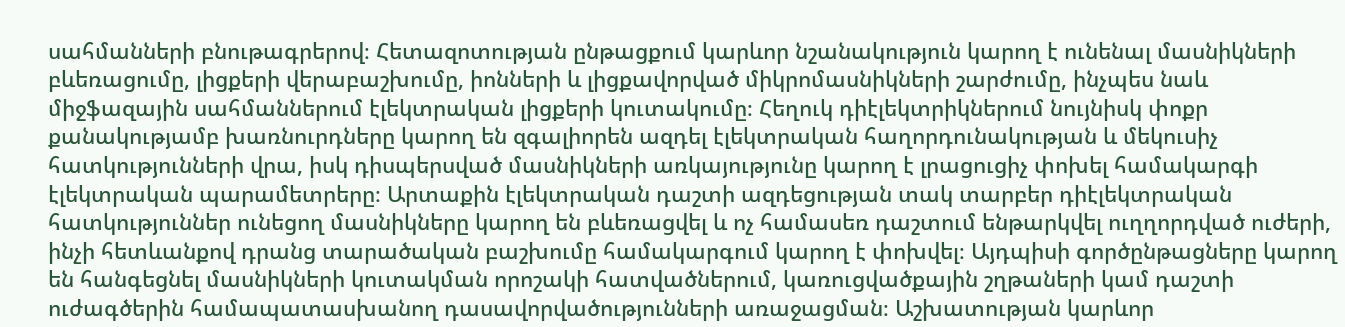սահմանների բնութագրերով։ Հետազոտության ընթացքում կարևոր նշանակություն կարող է ունենալ մասնիկների բևեռացումը, լիցքերի վերաբաշխումը, իոնների և լիցքավորված միկրոմասնիկների շարժումը, ինչպես նաև միջֆազային սահմաններում էլեկտրական լիցքերի կուտակումը։ Հեղուկ դիէլեկտրիկներում նույնիսկ փոքր քանակությամբ խառնուրդները կարող են զգալիորեն ազդել էլեկտրական հաղորդունակության և մեկուսիչ հատկությունների վրա, իսկ դիսպերսված մասնիկների առկայությունը կարող է լրացուցիչ փոխել համակարգի էլեկտրական պարամետրերը։ Արտաքին էլեկտրական դաշտի ազդեցության տակ տարբեր դիէլեկտրական հատկություններ ունեցող մասնիկները կարող են բևեռացվել և ոչ համասեռ դաշտում ենթարկվել ուղղորդված ուժերի, ինչի հետևանքով դրանց տարածական բաշխումը համակարգում կարող է փոխվել։ Այդպիսի գործընթացները կարող են հանգեցնել մասնիկների կուտակման որոշակի հատվածներում, կառուցվածքային շղթաների կամ դաշտի ուժագծերին համապատասխանող դասավորվածությունների առաջացման։ Աշխատության կարևոր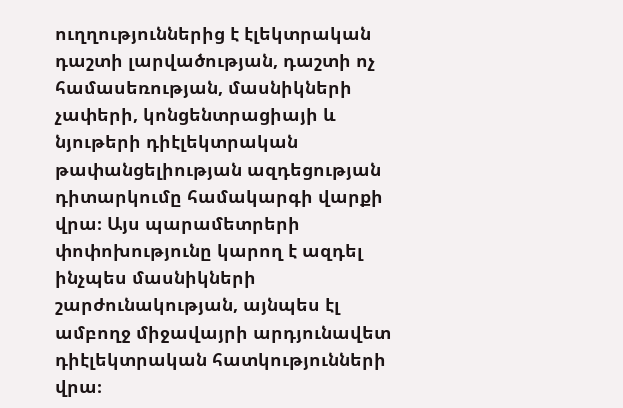ուղղություններից է էլեկտրական դաշտի լարվածության, դաշտի ոչ համասեռության, մասնիկների չափերի, կոնցենտրացիայի և նյութերի դիէլեկտրական թափանցելիության ազդեցության դիտարկումը համակարգի վարքի վրա։ Այս պարամետրերի փոփոխությունը կարող է ազդել ինչպես մասնիկների շարժունակության, այնպես էլ ամբողջ միջավայրի արդյունավետ դիէլեկտրական հատկությունների վրա։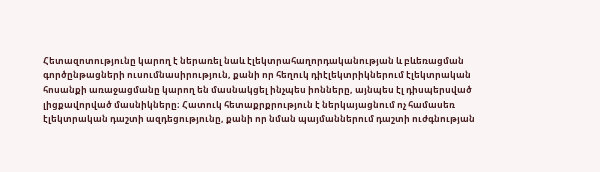Հետազոտությունը կարող է ներառել նաև էլեկտրահաղորդականության և բևեռացման գործընթացների ուսումնասիրություն, քանի որ հեղուկ դիէլեկտրիկներում էլեկտրական հոսանքի առաջացմանը կարող են մասնակցել ինչպես իոնները, այնպես էլ դիսպերսված լիցքավորված մասնիկները։ Հատուկ հետաքրքրություն է ներկայացնում ոչ համասեռ էլեկտրական դաշտի ազդեցությունը, քանի որ նման պայմաններում դաշտի ուժգնության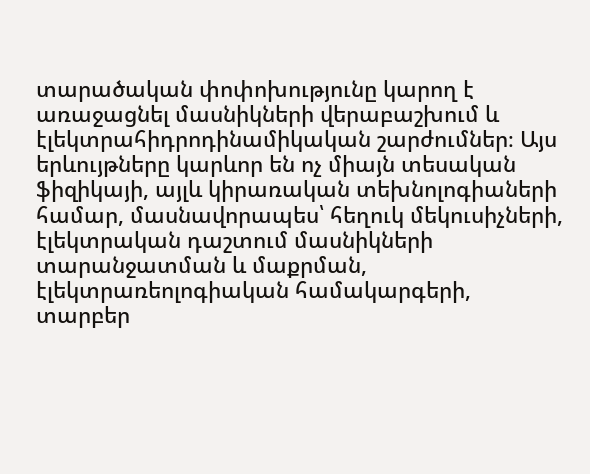տարածական փոփոխությունը կարող է առաջացնել մասնիկների վերաբաշխում և էլեկտրահիդրոդինամիկական շարժումներ։ Այս երևույթները կարևոր են ոչ միայն տեսական ֆիզիկայի, այլև կիրառական տեխնոլոգիաների համար, մասնավորապես՝ հեղուկ մեկուսիչների, էլեկտրական դաշտում մասնիկների տարանջատման և մաքրման, էլեկտրառեոլոգիական համակարգերի, տարբեր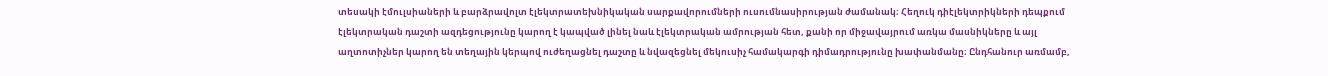տեսակի էմուլսիաների և բարձրավոլտ էլեկտրատեխնիկական սարքավորումների ուսումնասիրության ժամանակ։ Հեղուկ դիէլեկտրիկների դեպքում էլեկտրական դաշտի ազդեցությունը կարող է կապված լինել նաև էլեկտրական ամրության հետ, քանի որ միջավայրում առկա մասնիկները և այլ աղտոտիչներ կարող են տեղային կերպով ուժեղացնել դաշտը և նվազեցնել մեկուսիչ համակարգի դիմադրությունը խափանմանը։ Ընդհանուր առմամբ,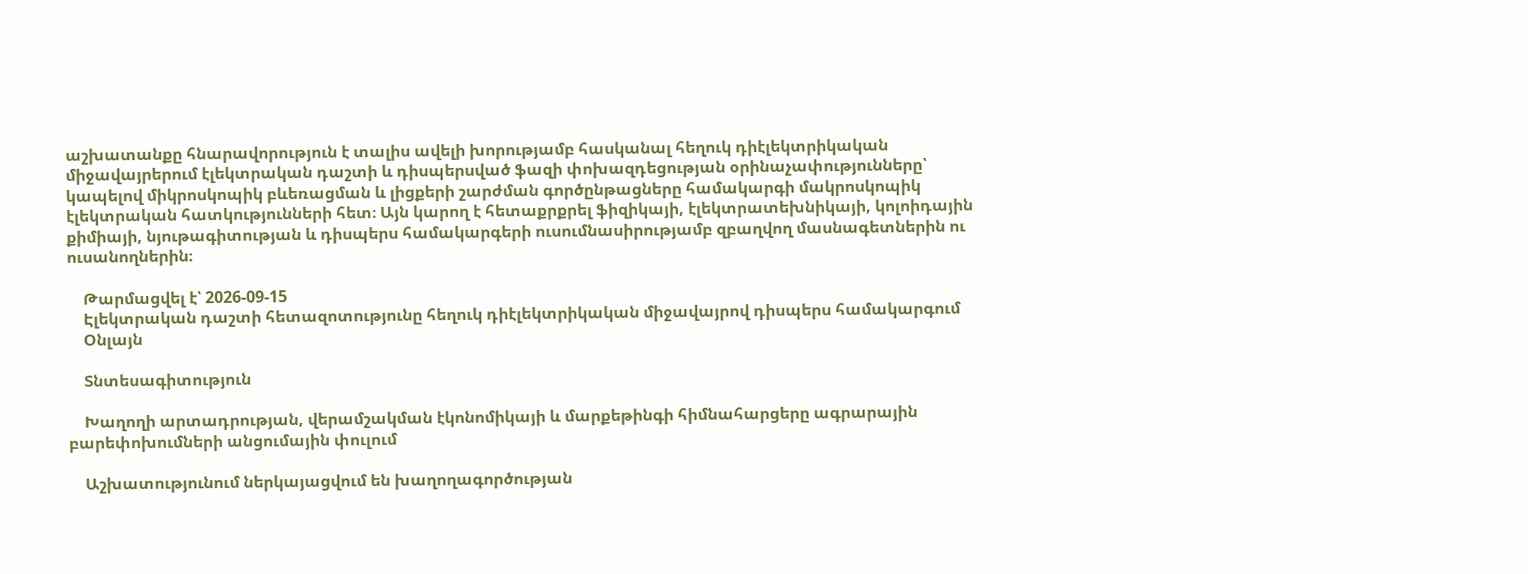աշխատանքը հնարավորություն է տալիս ավելի խորությամբ հասկանալ հեղուկ դիէլեկտրիկական միջավայրերում էլեկտրական դաշտի և դիսպերսված ֆազի փոխազդեցության օրինաչափությունները՝ կապելով միկրոսկոպիկ բևեռացման և լիցքերի շարժման գործընթացները համակարգի մակրոսկոպիկ էլեկտրական հատկությունների հետ։ Այն կարող է հետաքրքրել ֆիզիկայի, էլեկտրատեխնիկայի, կոլոիդային քիմիայի, նյութագիտության և դիսպերս համակարգերի ուսումնասիրությամբ զբաղվող մասնագետներին ու ուսանողներին։

    Թարմացվել է՝ 2026-09-15
    Էլեկտրական դաշտի հետազոտությունը հեղուկ դիէլեկտրիկական միջավայրով դիսպերս համակարգում
    Օնլայն

    Տնտեսագիտություն

    Խաղողի արտադրության, վերամշակման էկոնոմիկայի և մարքեթինգի հիմնահարցերը ագրարային բարեփոխումների անցումային փուլում

    Աշխատությունում ներկայացվում են խաղողագործության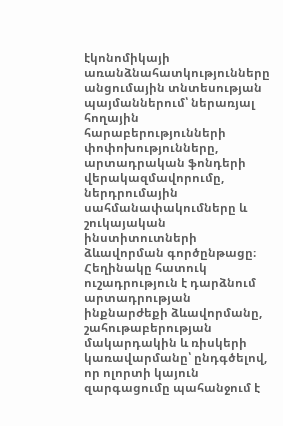էկոնոմիկայի առանձնահատկությունները անցումային տնտեսության պայմաններում՝ ներառյալ հողային հարաբերությունների փոփոխությունները, արտադրական ֆոնդերի վերակազմավորումը, ներդրումային սահմանափակումները և շուկայական ինստիտուտների ձևավորման գործընթացը։ Հեղինակը հատուկ ուշադրություն է դարձնում արտադրության ինքնարժեքի ձևավորմանը, շահութաբերության մակարդակին և ռիսկերի կառավարմանը՝ ընդգծելով, որ ոլորտի կայուն զարգացումը պահանջում է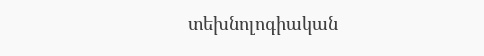տեխնոլոգիական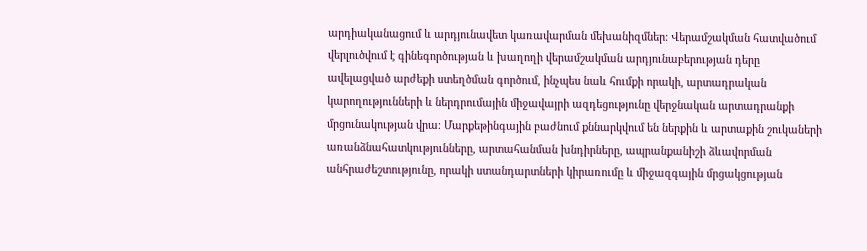արդիականացում և արդյունավետ կառավարման մեխանիզմներ։ Վերամշակման հատվածում վերլուծվում է գինեգործության և խաղողի վերամշակման արդյունաբերության դերը ավելացված արժեքի ստեղծման գործում, ինչպես նաև հումքի որակի, արտադրական կարողությունների և ներդրումային միջավայրի ազդեցությունը վերջնական արտադրանքի մրցունակության վրա։ Մարքեթինգային բաժնում քննարկվում են ներքին և արտաքին շուկաների առանձնահատկությունները, արտահանման խնդիրները, ապրանքանիշի ձևավորման անհրաժեշտությունը, որակի ստանդարտների կիրառումը և միջազգային մրցակցության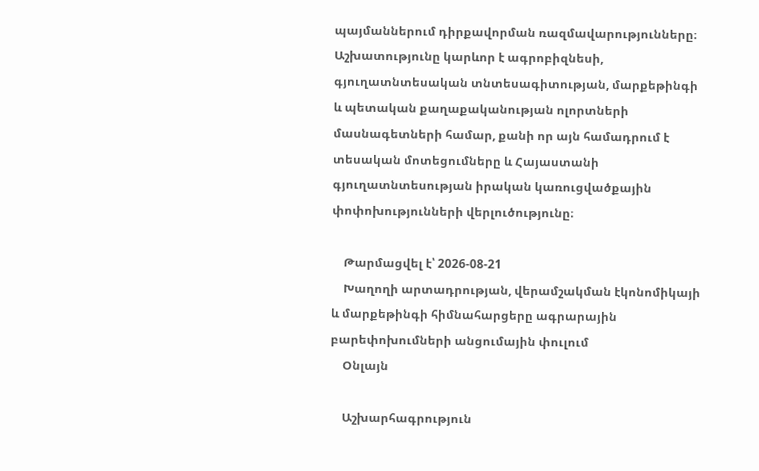պայմաններում դիրքավորման ռազմավարությունները։ Աշխատությունը կարևոր է ագրոբիզնեսի, գյուղատնտեսական տնտեսագիտության, մարքեթինգի և պետական քաղաքականության ոլորտների մասնագետների համար, քանի որ այն համադրում է տեսական մոտեցումները և Հայաստանի գյուղատնտեսության իրական կառուցվածքային փոփոխությունների վերլուծությունը։

    Թարմացվել է՝ 2026-08-21
    Խաղողի արտադրության, վերամշակման էկոնոմիկայի և մարքեթինգի հիմնահարցերը ագրարային բարեփոխումների անցումային փուլում
    Օնլայն

    Աշխարհագրություն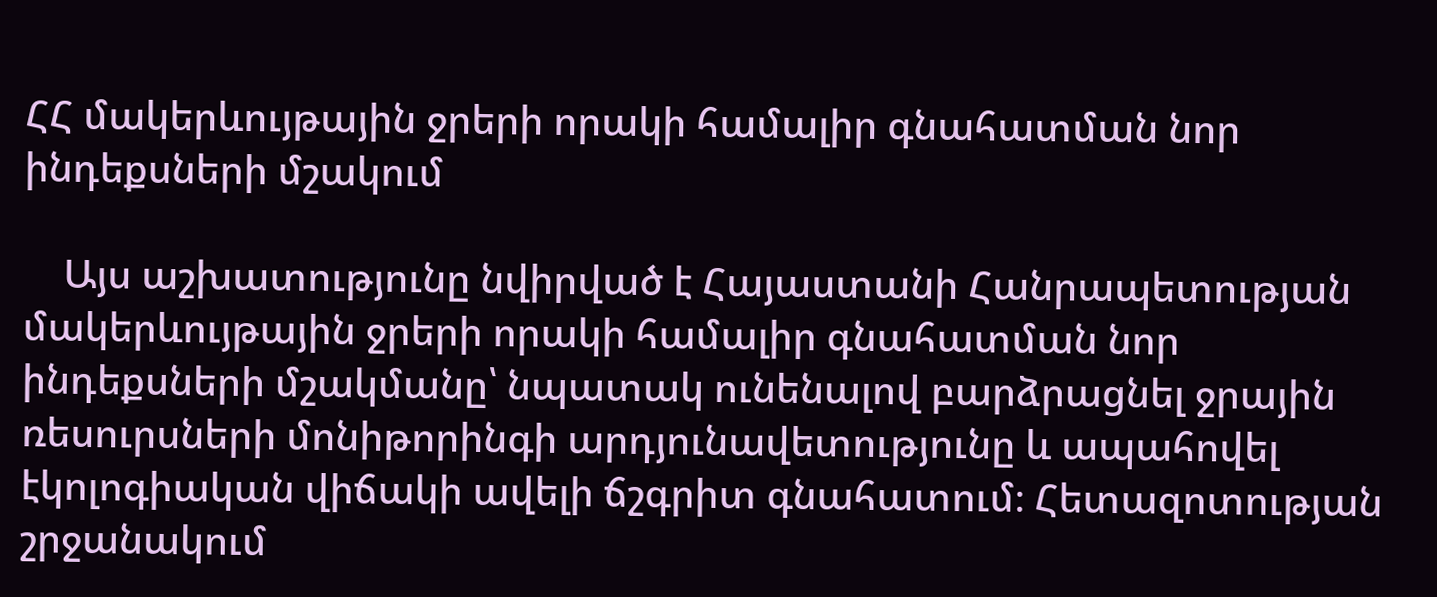ՀՀ մակերևույթային ջրերի որակի համալիր գնահատման նոր ինդեքսների մշակում

    Այս աշխատությունը նվիրված է Հայաստանի Հանրապետության մակերևույթային ջրերի որակի համալիր գնահատման նոր ինդեքսների մշակմանը՝ նպատակ ունենալով բարձրացնել ջրային ռեսուրսների մոնիթորինգի արդյունավետությունը և ապահովել էկոլոգիական վիճակի ավելի ճշգրիտ գնահատում։ Հետազոտության շրջանակում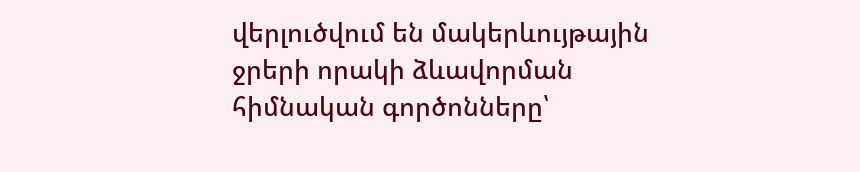վերլուծվում են մակերևույթային ջրերի որակի ձևավորման հիմնական գործոնները՝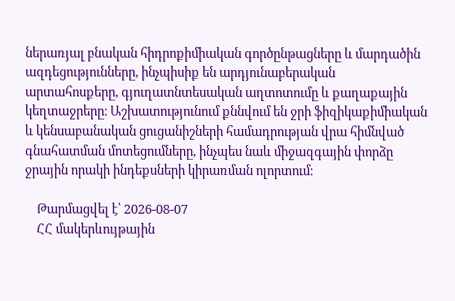ներառյալ բնական հիդրոքիմիական գործընթացները և մարդածին ազդեցությունները, ինչպիսիք են արդյունաբերական արտահոսքերը, գյուղատնտեսական աղտոտումը և քաղաքային կեղտաջրերը։ Աշխատությունում քննվում են ջրի ֆիզիկաքիմիական և կենսաբանական ցուցանիշների համադրության վրա հիմնված գնահատման մոտեցումները, ինչպես նաև միջազգային փորձը ջրային որակի ինդեքսների կիրառման ոլորտում։

    Թարմացվել է՝ 2026-08-07
    ՀՀ մակերևույթային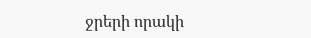ջրերի որակի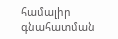համալիր գնահատման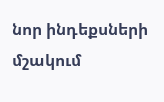նոր ինդեքսների մշակում